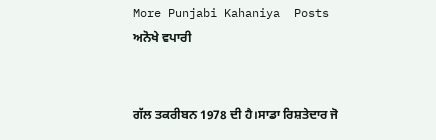More Punjabi Kahaniya  Posts
ਅਨੋਖੇ ਵਪਾਰੀ


ਗੱਲ ਤਕਰੀਬਨ 1978 ਦੀ ਹੈ।ਸਾਡਾ ਰਿਸ਼ਤੇਦਾਰ ਜੋ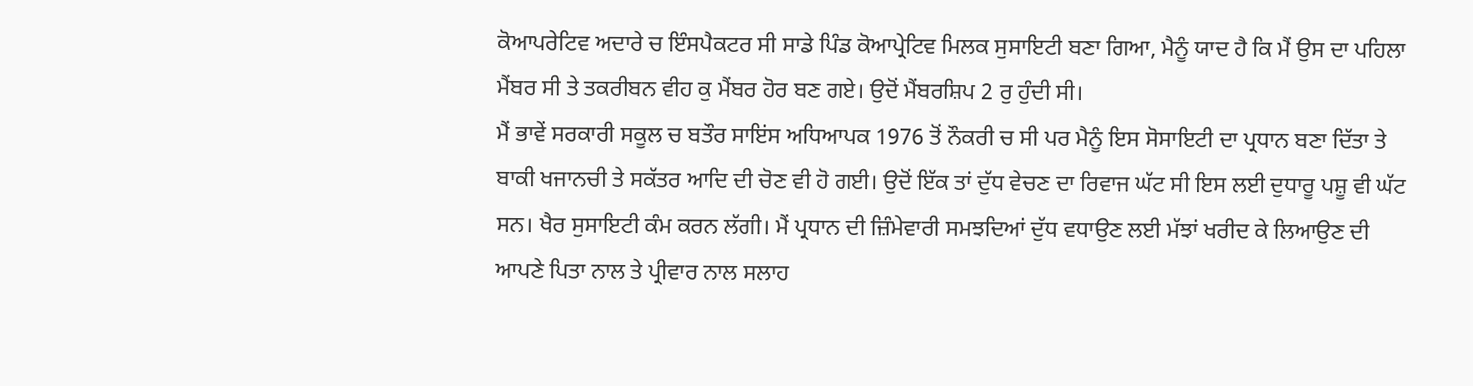ਕੋਆਪਰੇਟਿਵ ਅਦਾਰੇ ਚ ਇੰਸਪੈਕਟਰ ਸੀ ਸਾਡੇ ਪਿੰਡ ਕੋਆਪ੍ਰੇਟਿਵ ਮਿਲਕ ਸੁਸਾਇਟੀ ਬਣਾ ਗਿਆ, ਮੈਨੂੰ ਯਾਦ ਹੈ ਕਿ ਮੈਂ ਉਸ ਦਾ ਪਹਿਲਾ ਮੈਂਬਰ ਸੀ ਤੇ ਤਕਰੀਬਨ ਵੀਹ ਕੁ ਮੈਂਬਰ ਹੋਰ ਬਣ ਗਏ। ਉਦੋਂ ਮੈਂਬਰਸ਼ਿਪ 2 ਰੁ ਹੁੰਦੀ ਸੀ।
ਮੈਂ ਭਾਵੇਂ ਸਰਕਾਰੀ ਸਕੂਲ ਚ ਬਤੌਰ ਸਾਇਂਸ ਅਧਿਆਪਕ 1976 ਤੋਂ ਨੌਕਰੀ ਚ ਸੀ ਪਰ ਮੈਨੂੰ ਇਸ ਸੋਸਾਇਟੀ ਦਾ ਪ੍ਰਧਾਨ ਬਣਾ ਦਿੱਤਾ ਤੇ ਬਾਕੀ ਖਜਾਨਚੀ ਤੇ ਸਕੱਤਰ ਆਦਿ ਦੀ ਚੋਣ ਵੀ ਹੋ ਗਈ। ਉਦੋਂ ਇੱਕ ਤਾਂ ਦੁੱਧ ਵੇਚਣ ਦਾ ਰਿਵਾਜ ਘੱਟ ਸੀ ਇਸ ਲਈ ਦੁਧਾਰੂ ਪਸ਼ੂ ਵੀ ਘੱਟ ਸਨ। ਖੈਰ ਸੁਸਾਇਟੀ ਕੰਮ ਕਰਨ ਲੱਗੀ। ਮੈਂ ਪ੍ਰਧਾਨ ਦੀ ਜ਼ਿੰਮੇਵਾਰੀ ਸਮਝਦਿਆਂ ਦੁੱਧ ਵਧਾਉਣ ਲਈ ਮੱਝਾਂ ਖਰੀਦ ਕੇ ਲਿਆਉਣ ਦੀ ਆਪਣੇ ਪਿਤਾ ਨਾਲ ਤੇ ਪ੍ਰੀਵਾਰ ਨਾਲ ਸਲਾਹ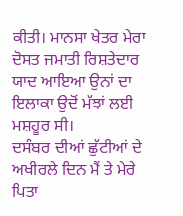ਕੀਤੀ। ਮਾਨਸਾ ਖੇਤਰ ਮੇਰਾ ਦੋਸਤ ਜਮਾਤੀ ਰਿਸ਼ਤੇਦਾਰ ਯਾਦ ਆਇਆ ਉਨਾਂ ਦਾ ਇਲਾਕਾ ਉਦੋਂ ਮੱਝਾਂ ਲਈ ਮਸ਼ਹੂਰ ਸੀ।
ਦਸੰਬਰ ਦੀਆਂ ਛੁੱਟੀਆਂ ਦੇ ਅਖੀਰਲੇ ਦਿਨ ਮੈਂ ਤੇ ਮੇਰੇ ਪਿਤਾ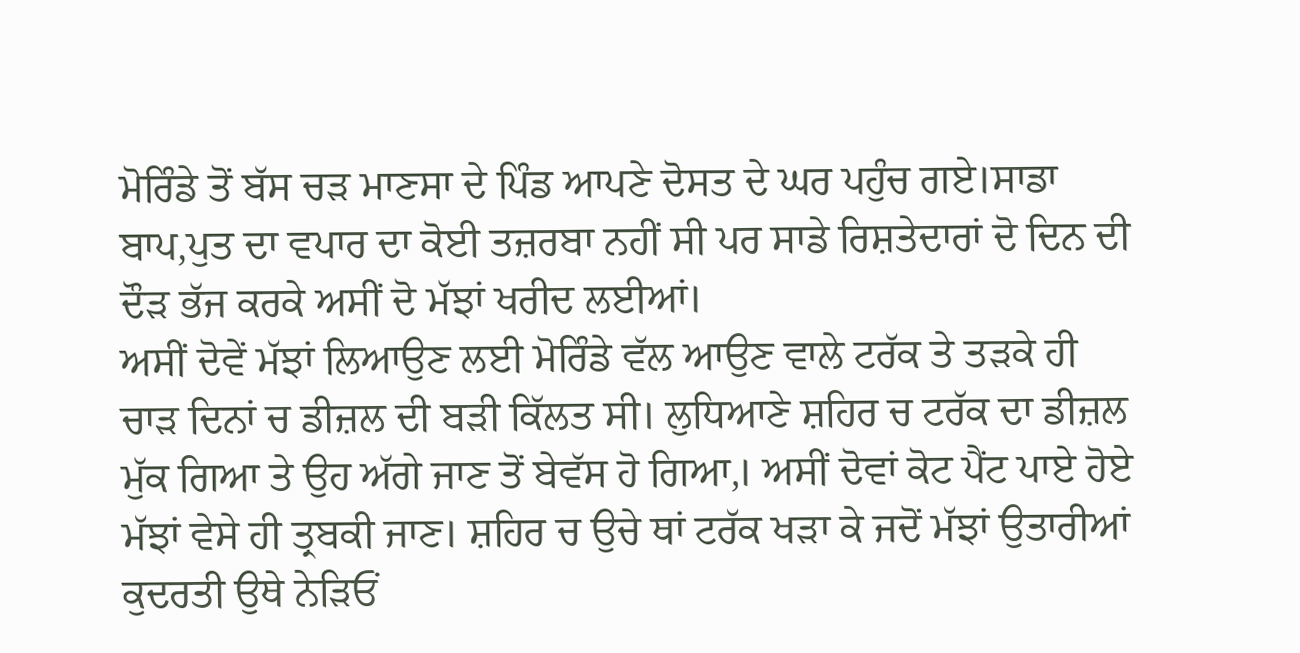ਮੋਰਿੰਡੇ ਤੋਂ ਬੱਸ ਚੜ ਮਾਣਸਾ ਦੇ ਪਿੰਡ ਆਪਣੇ ਦੋਸਤ ਦੇ ਘਰ ਪਹੁੰਚ ਗਏ।ਸਾਡਾ ਬਾਪ,ਪੁਤ ਦਾ ਵਪਾਰ ਦਾ ਕੋਈ ਤਜ਼ਰਬਾ ਨਹੀਂ ਸੀ ਪਰ ਸਾਡੇ ਰਿਸ਼ਤੇਦਾਰਾਂ ਦੋ ਦਿਨ ਦੀ ਦੌੜ ਭੱਜ ਕਰਕੇ ਅਸੀਂ ਦੋ ਮੱਝਾਂ ਖਰੀਦ ਲਈਆਂ।
ਅਸੀਂ ਦੋਵੇਂ ਮੱਝਾਂ ਲਿਆਉਣ ਲਈ ਮੋਰਿੰਡੇ ਵੱਲ ਆਉਣ ਵਾਲੇ ਟਰੱਕ ਤੇ ਤੜਕੇ ਹੀ ਚਾੜ ਦਿਨਾਂ ਚ ਡੀਜ਼ਲ ਦੀ ਬੜੀ ਕਿੱਲਤ ਸੀ। ਲੁਧਿਆਣੇ ਸ਼ਹਿਰ ਚ ਟਰੱਕ ਦਾ ਡੀਜ਼ਲ ਮੁੱਕ ਗਿਆ ਤੇ ਉਹ ਅੱਗੇ ਜਾਣ ਤੋਂ ਬੇਵੱਸ ਹੋ ਗਿਆ,। ਅਸੀਂ ਦੋਵਾਂ ਕੋਟ ਪੈਂਟ ਪਾਏ ਹੋਏ ਮੱਝਾਂ ਵੇਸੇ ਹੀ ਤ੍ਰਬਕੀ ਜਾਣ। ਸ਼ਹਿਰ ਚ ਉਚੇ ਥਾਂ ਟਰੱਕ ਖੜਾ ਕੇ ਜਦੋਂ ਮੱਝਾਂ ਉਤਾਰੀਆਂ ਕੁਦਰਤੀ ਉਥੇ ਨੇੜਿਓਂ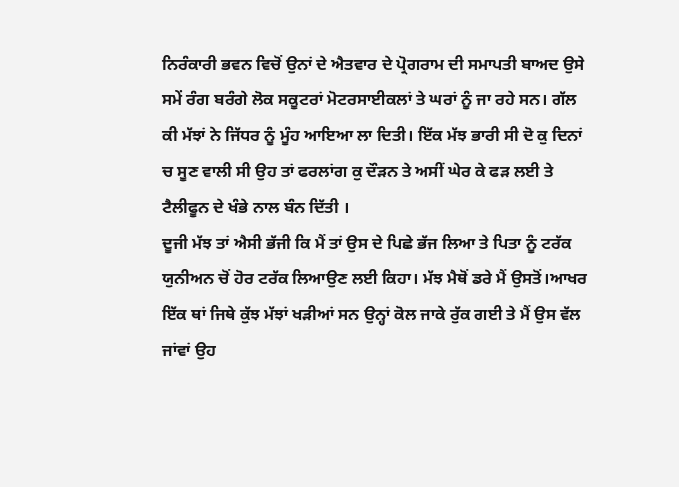ਨਿਰੰਕਾਰੀ ਭਵਨ ਵਿਚੋਂ ਉਨਾਂ ਦੇ ਐਤਵਾਰ ਦੇ ਪ੍ਰੋਗਰਾਮ ਦੀ ਸਮਾਪਤੀ ਬਾਅਦ ਉਸੇ ਸਮੇਂ ਰੰਗ ਬਰੰਗੇ ਲੋਕ ਸਕੂਟਰਾਂ ਮੋਟਰਸਾਈਕਲਾਂ ਤੇ ਘਰਾਂ ਨੂੰ ਜਾ ਰਹੇ ਸਨ। ਗੱਲ ਕੀ ਮੱਝਾਂ ਨੇ ਜਿੱਧਰ ਨੂੰ ਮੂੰਹ ਆਇਆ ਲਾ ਦਿਤੀ। ਇੱਕ ਮੱਝ ਭਾਰੀ ਸੀ ਦੋ ਕੁ ਦਿਨਾਂ ਚ ਸੂਣ ਵਾਲੀ ਸੀ ਉਹ ਤਾਂ ਫਰਲਾਂਗ ਕੁ ਦੌੜਨ ਤੇ ਅਸੀਂ ਘੇਰ ਕੇ ਫੜ ਲਈ ਤੇ ਟੈਲੀਫੂਨ ਦੇ ਖੰਭੇ ਨਾਲ ਬੰਨ ਦਿੱਤੀ ।
ਦੂਜੀ ਮੱਝ ਤਾਂ ਐਸੀ ਭੱਜੀ ਕਿ ਮੈਂ ਤਾਂ ਉਸ ਦੇ ਪਿਛੇ ਭੱਜ ਲਿਆ ਤੇ ਪਿਤਾ ਨੂੰ ਟਰੱਕ ਯੁਨੀਅਨ ਚੋਂ ਹੋਰ ਟਰੱਕ ਲਿਆਉਣ ਲਈ ਕਿਹਾ। ਮੱਝ ਮੈਥੋਂ ਡਰੇ ਮੈਂ ਉਸਤੋਂ।ਆਖਰ ਇੱਕ ਥਾਂ ਜਿਥੇ ਕੁੱਝ ਮੱਝਾਂ ਖੜੀਆਂ ਸਨ ਉਨ੍ਹਾਂ ਕੋਲ ਜਾਕੇ ਰੁੱਕ ਗਈ ਤੇ ਮੈਂ ਉਸ ਵੱਲ ਜਾਂਵਾਂ ਉਹ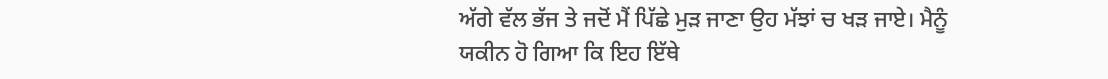ਅੱਗੇ ਵੱਲ ਭੱਜ ਤੇ ਜਦੋਂ ਮੈਂ ਪਿੱਛੇ ਮੁੜ ਜਾਣਾ ਉਹ ਮੱਝਾਂ ਚ ਖੜ ਜਾਏ। ਮੈਨੂੰ ਯਕੀਨ ਹੋ ਗਿਆ ਕਿ ਇਹ ਇੱਥੇ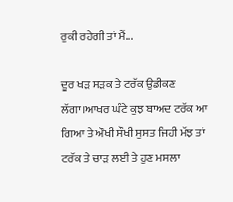ਰੁਕੀ ਰਹੇਗੀ ਤਾਂ ਮੈਂ...

ਦੂਰ ਖੜ ਸੜਕ ਤੇ ਟਰੱਕ ਉਡੀਕਣ ਲੱਗਾ।ਆਖਰ ਘੰਟੇ ਕੁਝ ਬਾਅਦ ਟਰੱਕ ਆ ਗਿਆ ਤੇ ਔਖੀ ਸੌਖੀ ਸੁਸਤ ਜਿਹੀ ਮੱਝ ਤਾਂ ਟਰੱਕ ਤੇ ਚਾੜ ਲਈ ਤੇ ਹੁਣ ਮਸਲਾ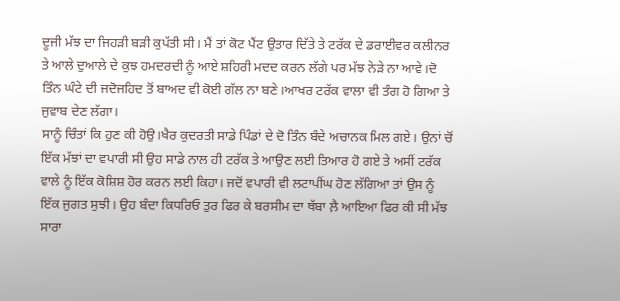ਦੂਜੀ ਮੱਝ ਦਾ ਜਿਹੜੀ ਬੜੀ ਕੁਪੱਤੀ ਸੀ। ਮੈਂ ਤਾਂ ਕੋਟ ਪੈਂਟ ਉਤਾਰ ਦਿੱਤੇ ਤੇ ਟਰੱਕ ਦੇ ਡਰਾਈਵਰ ਕਲੀਨਰ ਤੇ ਆਲੇ ਦੁਆਲੇ ਦੇ ਕੁਝ ਹਮਦਰਦੀ ਨੂੰ ਆਏ ਸ਼ਹਿਰੀ ਮਦਦ ਕਰਨ ਲੱਗੇ ਪਰ ਮੱਝ ਨੇੜੇ ਨਾ ਆਵੇ।ਦੋ ਤਿੰਨ ਘੰਟੇ ਦੀ ਜਦੋਜਹਿਦ ਤੋਂ ਬਾਅਦ ਵੀ ਕੋਈ ਗੱਲ ਨਾ ਬਣੇ।ਆਖਰ ਟਰੱਕ ਵਾਲਾ ਵੀ ਤੰਗ ਹੋ ਗਿਆ ਤੇ ਜੁਵਾਬ ਦੇਣ ਲੱਗਾ।
ਸਾਨੂੰ ਚਿੰਤਾਂ ਕਿ ਹੁਣ ਕੀ ਹੋਉ।ਖੈਰ ਕੁਦਰਤੀ ਸਾਡੇ ਪਿੰਡਾਂ ਦੇ ਦੋ ਤਿੰਨ ਬੰਦੇ ਅਚਾਨਕ ਮਿਲ ਗਏ। ਉਨਾਂ ਚੋਂ ਇੱਕ ਮੱਝਾਂ ਦਾ ਵਪਾਰੀ ਸੀ ਉਹ ਸਾਡੇ ਨਾਲ ਹੀ ਟਰੱਕ ਤੇ ਆਉਣ ਲਈ ਤਿਆਰ ਹੋ ਗਏ ਤੇ ਅਸੀਂ ਟਰੱਕ ਵਾਲੇ ਨੂੰ ਇੱਕ ਕੋਸ਼ਿਸ਼ ਹੋਰ ਕਰਨ ਲਈ ਕਿਹਾ। ਜਦੋਂ ਵਪਾਰੀ ਵੀ ਲਟਾਪੀਂਘ ਹੋਣ ਲੱਗਿਆ ਤਾਂ ਉਸ ਨੂੰ ਇੱਕ ਜੁਗਤ ਸੁਝੀ। ਉਹ ਬੰਦਾ ਕਿਧਰਿਓ ਤੁਰ ਫਿਰ ਕੇ ਬਰਸੀਮ ਦਾ ਥੱਬਾ ਲ਼ੈ ਆਇਆ ਫਿਰ ਕੀ ਸੀ ਮੱਝ ਸਾਰਾ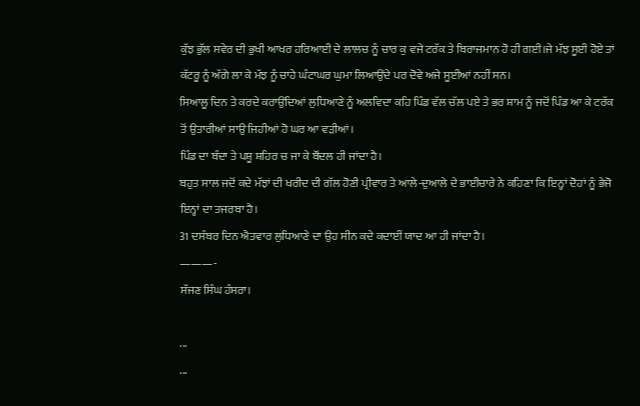ਕੁੱਝ ਭੁੱਲ ਸਵੇਰ ਦੀ ਭੁਖੀ ਆਖਰ ਹਰਿਆਈ ਦੇ ਲਾਲਚ ਨੂੰ ਚਾਰ ਕੁ ਵਜੇ ਟਰੱਕ ਤੇ ਬਿਰਾਜਮਾਨ ਹੋ ਹੀ ਗਈ।ਜੇ ਮੱਝ ਸੂਈ ਹੋਏ ਤਾਂ ਕੱਟਰੂ ਨੂੰ ਅੱਗੇ ਲਾ ਕੇ ਮੱਝ ਨੂੰ ਚਾਹੇ ਘੰਟਾਘਰ ਘੁਮਾ ਲਿਆਉਂਦੇ ਪਰ ਦੋਵੇ ਅਜੇ ਸੂਈਆਂ ਨਹੀਂ ਸਨ।
ਸਿਆਲੂ ਦਿਨ ਤੇ ਕਰਦੇ ਕਰਾਉਂਦਿਆਂ ਲੁਧਿਆਣੇ ਨੂੰ ਅਲਵਿਦਾ ਕਹਿ ਪਿੰਡ ਵੱਲ ਚੱਲ ਪਏ ‌ਤੇ ਭਰ ਸ਼ਾਮ ਨੂੰ ਜਦੋਂ ਪਿੰਡ ਆ ਕੇ ਟਰੱਕ ਤੋਂ ਉਤਾਰੀਆਂ ਸਾਉ ਜਿਹੀਆਂ ਹੋ ਘਰ ਆ ਵੜੀਆਂ।
ਪਿੰਡ ਦਾ ਬੰਦਾ ਤੇ ਪਸ਼ੂ ਸ਼ਹਿਰ ਚ ਜਾ ਕੇ ਬੌਂਦਲ ਹੀ ਜਾਂਦਾ ਹੈ।
ਬਹੁਤ ਸਾਲ ਜਦੋਂ ਕਦੇ ਮੱਝਾਂ ਦੀ ਖਰੀਦ ਦੀ ਗੱਲ ਹੋਣੀ ਪ੍ਰੀਵਾਰ ਤੇ ਆਲੇ-ਦੁਆਲੇ ਦੇ ਭਾਈਚਾਰੇ ਨੇ ਕਹਿਣਾ ਕਿ ਇਨ੍ਹਾਂ ਦੋਹਾਂ ਨੂੰ ਭੇਜੋ ਇਨ੍ਹਾਂ ਦਾ ਤਜਰਬਾ ਹੈ।
31 ਦਸੰਬਰ ਦਿਨ ਐਤਵਾਰ ਲੁਧਿਆਣੇ ਦਾ ਉਹ ਸੀਨ ਕਦੇ ਕਦਾਈਂ ਯਾਦ ਆ ਹੀ ਜਾਂਦਾ ਹੈ।
———-
ਸੱਜਣ ਸਿੰਘ ਹੰਸਰਾ।

...
...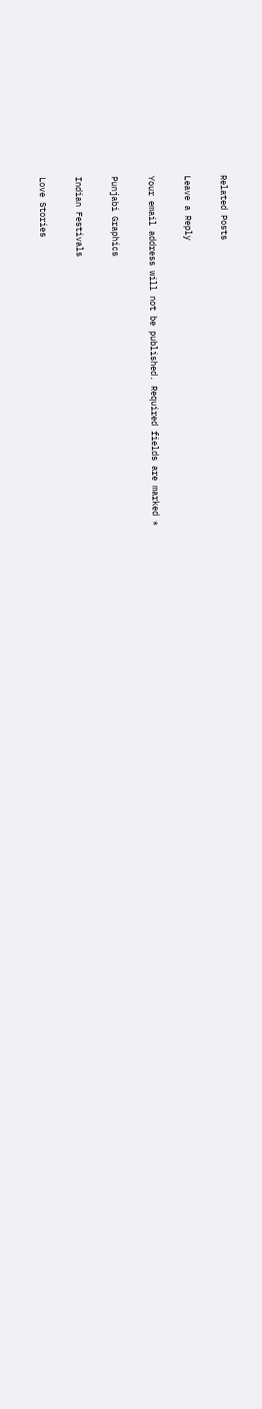Related Posts

Leave a Reply

Your email address will not be published. Required fields are marked *

Punjabi Graphics

Indian Festivals

Love Stories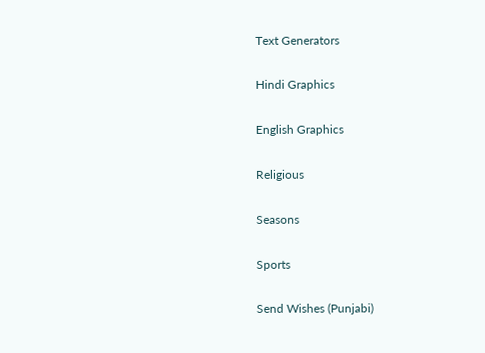Text Generators

Hindi Graphics

English Graphics

Religious

Seasons

Sports

Send Wishes (Punjabi)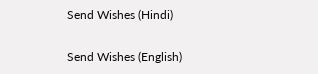Send Wishes (Hindi)

Send Wishes (English)